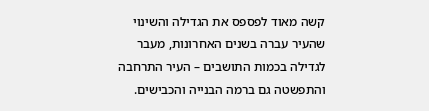קשה מאוד לפספס את הגדילה והשינוי שהעיר עברה בשנים האחרונות, מעבר לגדילה בכמות התושבים – העיר התרחבה והתפשטה גם ברמה הבנייה והכבישים.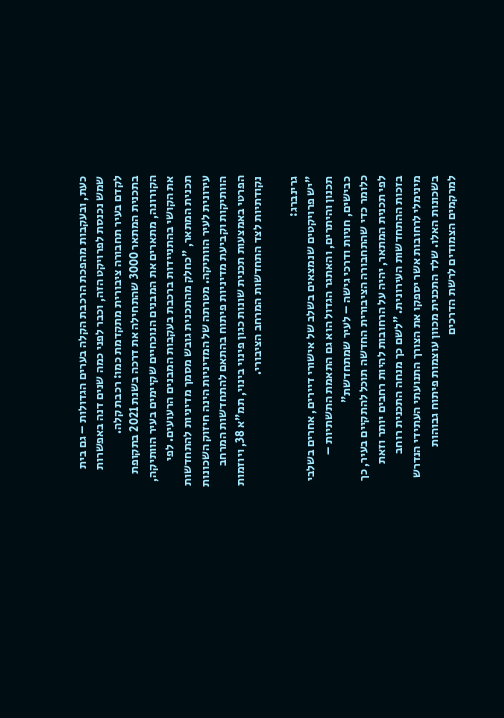כעת, ובעקבות מהפכת הרכבת הקלה בערים הגדולות – גם בית שמש נכנסת לפרויקט הזה, וכבר לפני כמה שנים דנה באפשרות לקדם בעיר תחבורה ציבורית מתקדמת כמו: רכבת קלה.
בתכנית המתאר 3000 שהתחילה את דרכה בשנת 2021 בתקופת הקורונה, מתארים את המבנים הנוכחיים שקיימים בעיר הוותיקה, את הקושי בהתניידות ברכבת בעקבות המבנים הרעועים. לפי תכנית המתאר, "כחלק מהתכנית גובש מסמך מדיניות להתחדשות עירונית לעיר הוותיקה. מטרתה של המדיניות הינה חיזוק השכונות הוותיקות וקביעת מדיניות פיתוח בהתאם להתחדשות המרחב הפרטי באמצעות תכנית שונות כגון פינוי בינוי, תמ"א 38, ויוזמות נקודתיות לצד התחדשות המרחב הציבורי.

גרינברג:
"יש פרויקטים שנמצאים בשלב של אישורי דיירים, אחרים בשלבי תכנון והיתרים, והאתגר הגדול הוא גם התאמת התשתיות – כבישים, חניות ודרכי גישה – לעיר שמתחדשת"
כלומר כדי שהתחבורה הציבורית החדשה תוכל להתקיים בעיר, כך לפי תכנית המתאר, יהיה על הרחובות להיות רחבים יותר וזאת בזכות ההתחדשות העירונית. "לשם כך מנחה התכנית רוחב מינימלי לרחובות אשר יספקו את הצורך התנועתי העתידי הנדרש בשכונות האלו. שלד התכנית מכוון עוצמות פיתוח גבוהות למרקמים הצמודים לרשת הדרכים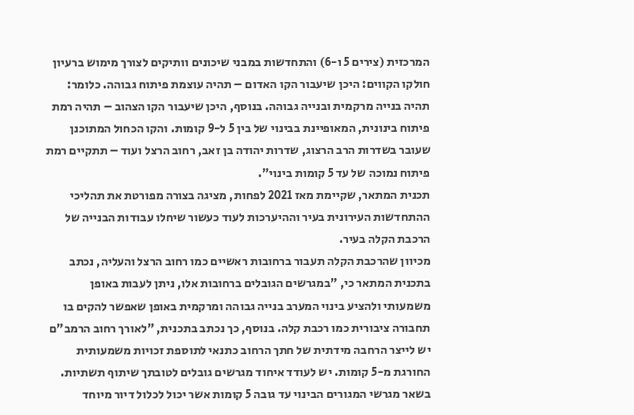המרכזית (צירים 5 ו-6) והתחדשות במבני שיכונים וותיקים לצורך מימוש ברעיון חולקו הקווים: היכן שיעבור הקו האדום – תהיה עוצמת פיתוח גבוהה. כלומר: תהיה בנייה מרקמית ובנייה גבוהה. בנוסף, היכן שיעבור הקו הצהוב – תהיה רמת פיתוח בינונית, המאופיינת בבינוי של בין 5 ל-9 קומות. והקו הכחול המתוכנן שעובר בשדרות הרב הרצוג, שדרות יהודה בן זאב, רחוב הרצל ועוד – תתקיים רמת פיתוח נמוכה של עד 5 קומות בינוי".
תכנית המתאר, שקיימת מאז 2021 לפחות, מציגה בצורה מפורטת את תהליכי ההתחדשות העירונית בעיר וההיערכות לעוד כעשור שיחלו עבודות הבנייה של הרכבת הקלה בעיר.
מכיוון שהרכבת הקלה תעבור ברחובות ראשיים כמו רחוב הרצל והעליה, נכתב בתכנית המתאר כי, "במגרשים הגובלים ברחובות אלו, ניתן לעבות באופן משמעותי ולהציע בינוי המערב בנייה גבוהה ומרקמית באופן שאפשר להקים בו תחבורה ציבורית כמו רכבת קלה. בנוסף, כך נכתב בתכנית, "לאורך רחוב הרמב"ם יש לייצר הרחבה מידתית של חתך הרחוב כתנאי לתוספת זכויות משמעותית החורגת מ-5 קומות. יש לעודד איחוד מגרשים גובלים לטובתך שיתוף תשתיות. בשאר מגרשי המגורים הבינוי עד גובה 5 קומות אשר יכול לכלול דיור מיוחד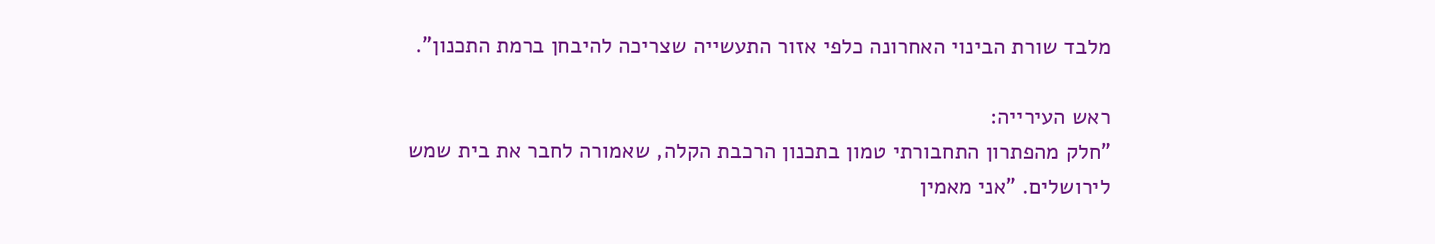מלבד שורת הבינוי האחרונה כלפי אזור התעשייה שצריכה להיבחן ברמת התכנון".

ראש העירייה:
"חלק מהפתרון התחבורתי טמון בתכנון הרכבת הקלה, שאמורה לחבר את בית שמש לירושלים. "אני מאמין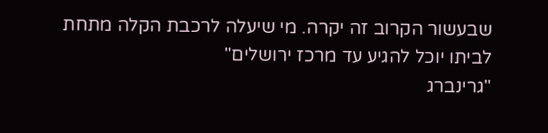שבעשור הקרוב זה יקרה. מי שיעלה לרכבת הקלה מתחת לביתו יוכל להגיע עד מרכז ירושלים"
"גרינברג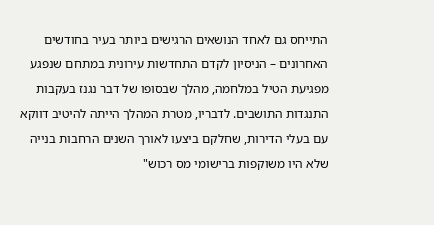התייחס גם לאחד הנושאים הרגישים ביותר בעיר בחודשים האחרונים – הניסיון לקדם התחדשות עירונית במתחם שנפגע מפגיעת הטיל במלחמה, מהלך שבסופו של דבר נגנז בעקבות התנגדות התושבים. לדבריו, מטרת המהלך הייתה להיטיב דווקא עם בעלי הדירות, שחלקם ביצעו לאורך השנים הרחבות בנייה שלא היו משוקפות ברישומי מס רכוש"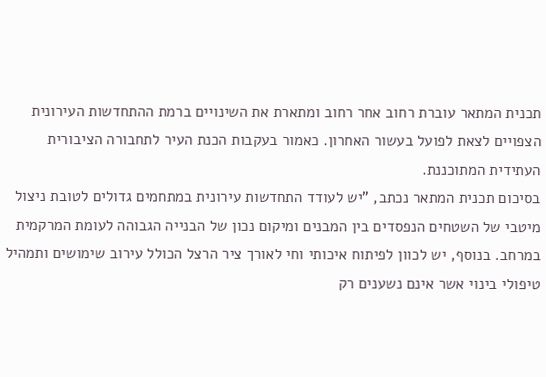תכנית המתאר עוברת רחוב אחר רחוב ומתארת את השינויים ברמת ההתחדשות העירונית הצפויים לצאת לפועל בעשור האחרון. כאמור בעקבות הכנת העיר לתחבורה הציבורית העתידית המתוכננת.
בסיכום תכנית המתאר נכתב, "יש לעודד התחדשות עירונית במתחמים גדולים לטובת ניצול מיטבי של השטחים הנפסדים בין המבנים ומיקום נכון של הבנייה הגבוהה לעומת המרקמית במרחב. בנוסף, יש לכוון לפיתוח איכותי וחי לאורך ציר הרצל הכולל עירוב שימושים ותמהיל טיפולי בינוי אשר אינם נשענים רק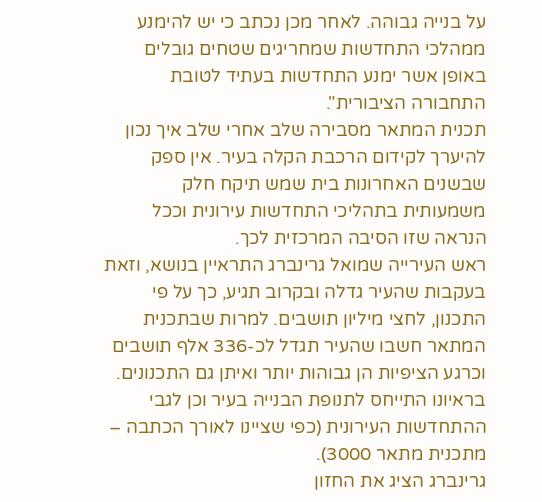על בנייה גבוהה. לאחר מכן נכתב כי יש להימנע ממהלכי התחדשות שמחריגים שטחים גובלים באופן אשר ימנע התחדשות בעתיד לטובת התחבורה הציבורית".
תכנית המתאר מסבירה שלב אחרי שלב איך נכון להיערך לקידום הרכבת הקלה בעיר. אין ספק שבשנים האחרונות בית שמש תיקח חלק משמעותית בתהליכי התחדשות עירונית וככל הנראה שזו הסיבה המרכזית לכך.
ראש העירייה שמואל גרינברג התראיין בנושא, וזאת בעקבות שהעיר גדלה ובקרוב תגיע, כך על פי התכנון, לחצי מיליון תושבים. למרות שבתכנית המתאר חשבו שהעיר תגדל לכ-336 אלף תושבים וכרגע הציפיות הן גבוהות יותר ואיתן גם התכנונים. בראיונו התייחס לתנופת הבנייה בעיר וכן לגבי ההתחדשות העירונית (כפי שציינו לאורך הכתבה – מתכנית מתאר 3000).
גרינברג הציג את החזון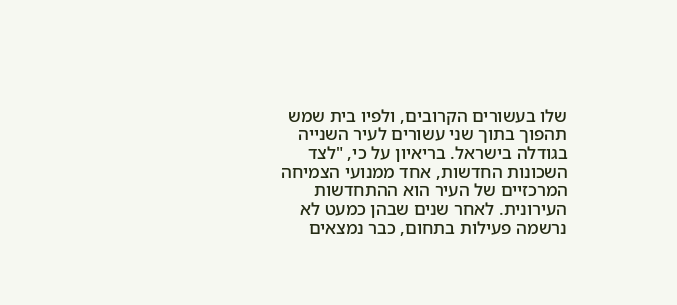שלו בעשורים הקרובים, ולפיו בית שמש תהפוך בתוך שני עשורים לעיר השנייה בגודלה בישראל. בריאיון על כי, "לצד השכונות החדשות, אחד ממנועי הצמיחה המרכזיים של העיר הוא ההתחדשות העירונית. לאחר שנים שבהן כמעט לא נרשמה פעילות בתחום, כבר נמצאים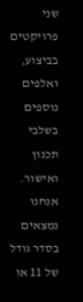שני פרויקטים בביצוע, ואלפים נוספים בשלבי תכנון ואישור. אנחנו נמצאים בסדר גודל של 11 או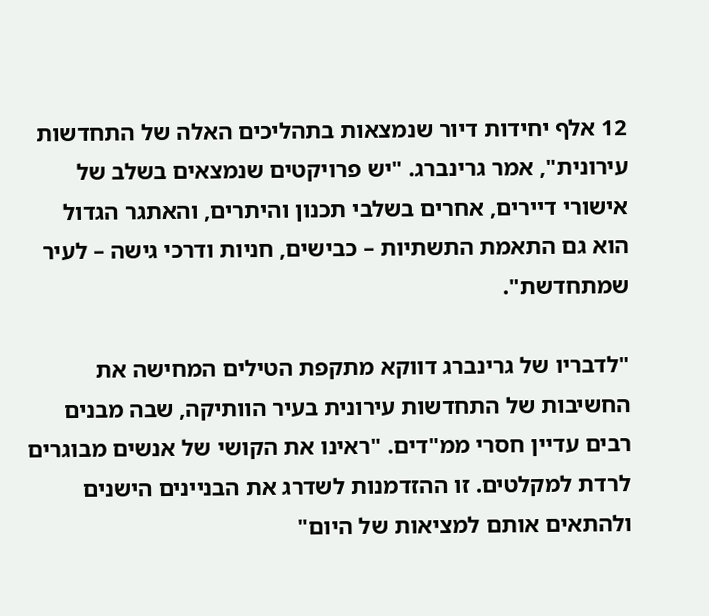12 אלף יחידות דיור שנמצאות בתהליכים האלה של התחדשות עירונית", אמר גרינברג. "יש פרויקטים שנמצאים בשלב של אישורי דיירים, אחרים בשלבי תכנון והיתרים, והאתגר הגדול הוא גם התאמת התשתיות – כבישים, חניות ודרכי גישה – לעיר שמתחדשת".

"לדבריו של גרינברג דווקא מתקפת הטילים המחישה את החשיבות של התחדשות עירונית בעיר הוותיקה, שבה מבנים רבים עדיין חסרי ממ"דים. "ראינו את הקושי של אנשים מבוגרים לרדת למקלטים. זו ההזדמנות לשדרג את הבניינים הישנים ולהתאים אותם למציאות של היום"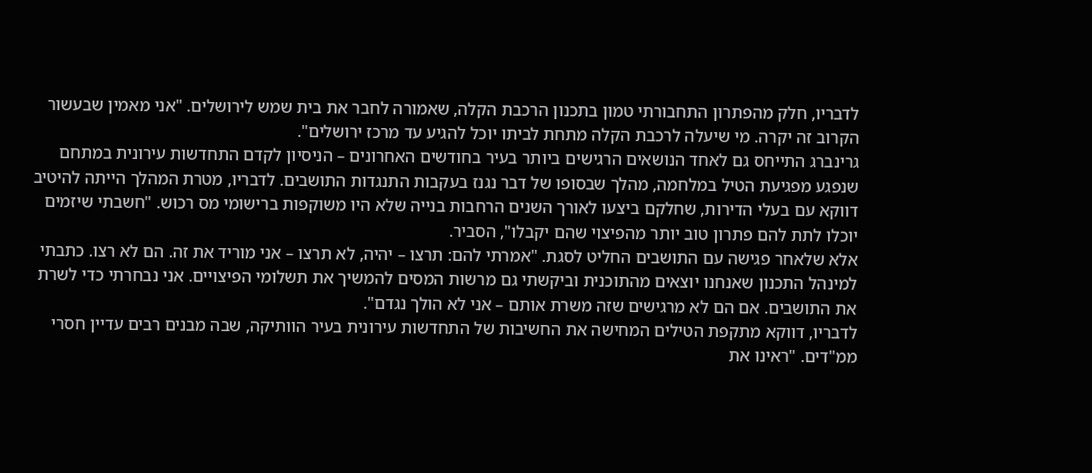לדבריו, חלק מהפתרון התחבורתי טמון בתכנון הרכבת הקלה, שאמורה לחבר את בית שמש לירושלים. "אני מאמין שבעשור הקרוב זה יקרה. מי שיעלה לרכבת הקלה מתחת לביתו יוכל להגיע עד מרכז ירושלים".
גרינברג התייחס גם לאחד הנושאים הרגישים ביותר בעיר בחודשים האחרונים – הניסיון לקדם התחדשות עירונית במתחם שנפגע מפגיעת הטיל במלחמה, מהלך שבסופו של דבר נגנז בעקבות התנגדות התושבים. לדבריו, מטרת המהלך הייתה להיטיב דווקא עם בעלי הדירות, שחלקם ביצעו לאורך השנים הרחבות בנייה שלא היו משוקפות ברישומי מס רכוש. "חשבתי שיזמים יוכלו לתת להם פתרון טוב יותר מהפיצוי שהם יקבלו", הסביר.
אלא שלאחר פגישה עם התושבים החליט לסגת. "אמרתי להם: תרצו – יהיה, לא תרצו – אני מוריד את זה. הם לא רצו. כתבתי למינהל התכנון שאנחנו יוצאים מהתוכנית וביקשתי גם מרשות המסים להמשיך את תשלומי הפיצויים. אני נבחרתי כדי לשרת את התושבים. אם הם לא מרגישים שזה משרת אותם – אני לא הולך נגדם".
לדבריו, דווקא מתקפת הטילים המחישה את החשיבות של התחדשות עירונית בעיר הוותיקה, שבה מבנים רבים עדיין חסרי ממ"דים. "ראינו את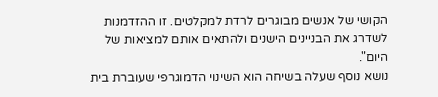הקושי של אנשים מבוגרים לרדת למקלטים. זו ההזדמנות לשדרג את הבניינים הישנים ולהתאים אותם למציאות של היום".
נושא נוסף שעלה בשיחה הוא השינוי הדמוגרפי שעוברת בית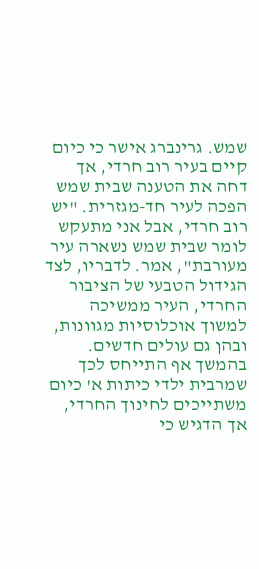שמש. גרינברג אישר כי כיום קיים בעיר רוב חרדי, אך דחה את הטענה שבית שמש הפכה לעיר חד-מגזרית. "יש רוב חרדי, אבל אני מתעקש לומר שבית שמש נשארה עיר מעורבת", אמר. לדבריו, לצד הגידול הטבעי של הציבור החרדי, העיר ממשיכה למשוך אוכלוסיות מגוונות, ובהן גם עולים חדשים.
בהמשך אף התייחס לכך שמרבית ילדי כיתות א' כיום משתייכים לחינוך החרדי, אך הדגיש כי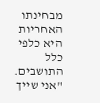מבחינתו האחריות היא כלפי כלל התושבים. "אני שייך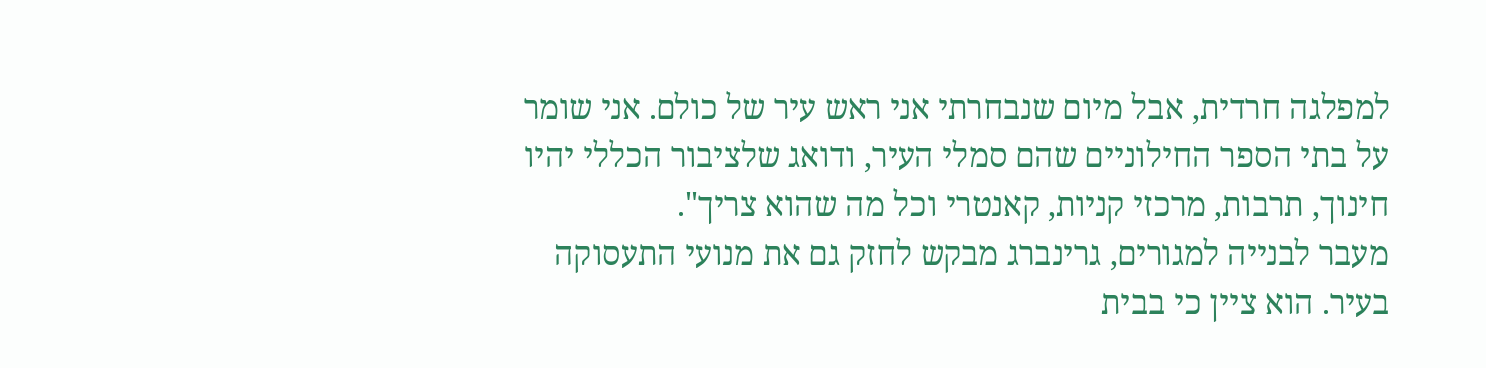למפלגה חרדית, אבל מיום שנבחרתי אני ראש עיר של כולם. אני שומר על בתי הספר החילוניים שהם סמלי העיר, ודואג שלציבור הכללי יהיו חינוך, תרבות, מרכזי קניות, קאנטרי וכל מה שהוא צריך".
מעבר לבנייה למגורים, גרינברג מבקש לחזק גם את מנועי התעסוקה בעיר. הוא ציין כי בבית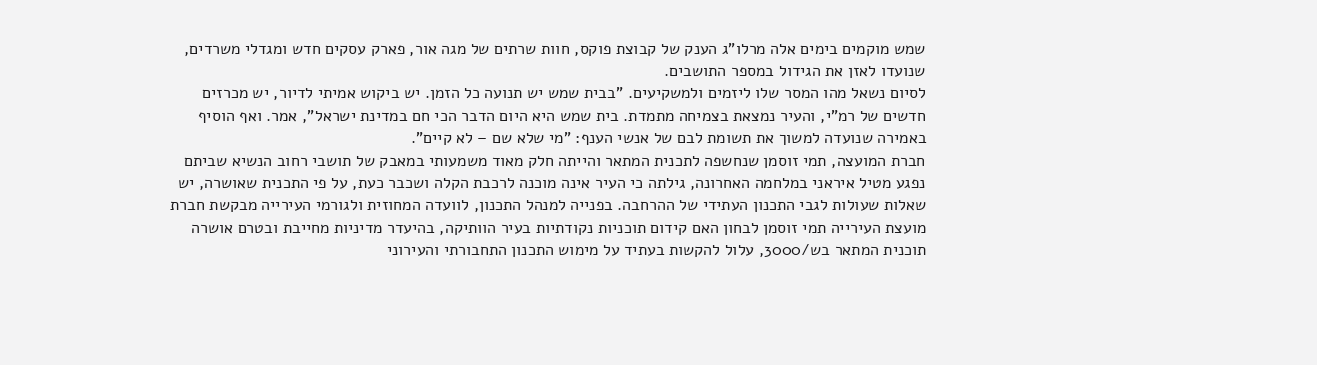שמש מוקמים בימים אלה מרלו"ג הענק של קבוצת פוקס, חוות שרתים של מגה אור, פארק עסקים חדש ומגדלי משרדים, שנועדו לאזן את הגידול במספר התושבים.
לסיום נשאל מהו המסר שלו ליזמים ולמשקיעים. "בבית שמש יש תנועה כל הזמן. יש ביקוש אמיתי לדיור, יש מכרזים חדשים של רמ"י, והעיר נמצאת בצמיחה מתמדת. בית שמש היא היום הדבר הכי חם במדינת ישראל", אמר. ואף הוסיף באמירה שנועדה למשוך את תשומת לבם של אנשי הענף: "מי שלא שם – לא קיים".
חברת המועצה, תמי זוסמן שנחשפה לתכנית המתאר והייתה חלק מאוד משמעותי במאבק של תושבי רחוב הנשיא שביתם נפגע מטיל איראני במלחמה האחרונה, גילתה כי העיר אינה מוכנה לרכבת הקלה ושכבר כעת, על פי התכנית שאושרה, יש שאלות שעולות לגבי התכנון העתידי של ההרחבה. בפנייה למנהל התכנון, לוועדה המחוזית ולגורמי העירייה מבקשת חברת מועצת העירייה תמי זוסמן לבחון האם קידום תוכניות נקודתיות בעיר הוותיקה, בהיעדר מדיניות מחייבת ובטרם אושרה תוכנית המתאר בש/3000, עלול להקשות בעתיד על מימוש התכנון התחבורתי והעירוני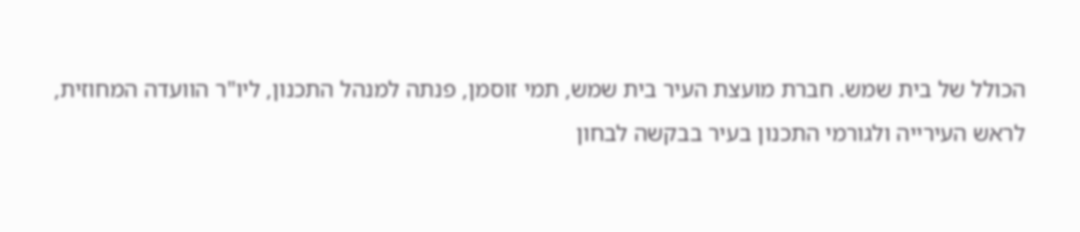הכולל של בית שמש. חברת מועצת העיר בית שמש, תמי זוסמן, פנתה למנהל התכנון, ליו"ר הוועדה המחוזית, לראש העירייה ולגורמי התכנון בעיר בבקשה לבחון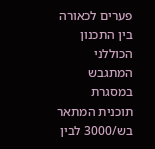פערים לכאורה בין התכנון הכוללני המתגבש במסגרת תוכנית המתאר בש/3000 לבין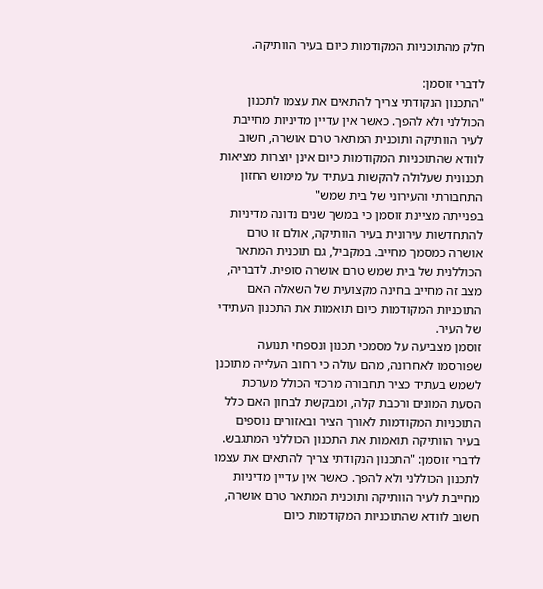חלק מהתוכניות המקודמות כיום בעיר הוותיקה.

לדברי זוסמן:
"התכנון הנקודתי צריך להתאים את עצמו לתכנון הכוללני ולא להפך. כאשר אין עדיין מדיניות מחייבת לעיר הוותיקה ותוכנית המתאר טרם אושרה, חשוב לוודא שהתוכניות המקודמות כיום אינן יוצרות מציאות תכנונית שעלולה להקשות בעתיד על מימוש החזון התחבורתי והעירוני של בית שמש"
בפנייתה מציינת זוסמן כי במשך שנים נדונה מדיניות להתחדשות עירונית בעיר הוותיקה, אולם זו טרם אושרה כמסמך מחייב. במקביל, גם תוכנית המתאר הכוללנית של בית שמש טרם אושרה סופית. לדבריה, מצב זה מחייב בחינה מקצועית של השאלה האם התוכניות המקודמות כיום תואמות את התכנון העתידי של העיר.
זוסמן מצביעה על מסמכי תכנון ונספחי תנועה שפורסמו לאחרונה, מהם עולה כי רחוב העלייה מתוכנן לשמש בעתיד כציר תחבורה מרכזי הכולל מערכת הסעת המונים ורכבת קלה, ומבקשת לבחון האם כלל התוכניות המקודמות לאורך הציר ובאזורים נוספים בעיר הוותיקה תואמות את התכנון הכוללני המתגבש.
לדברי זוסמן: "התכנון הנקודתי צריך להתאים את עצמו לתכנון הכוללני ולא להפך. כאשר אין עדיין מדיניות מחייבת לעיר הוותיקה ותוכנית המתאר טרם אושרה, חשוב לוודא שהתוכניות המקודמות כיום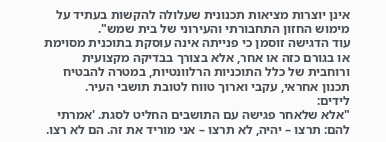אינן יוצרות מציאות תכנונית שעלולה להקשות בעתיד על מימוש החזון התחבורתי והעירוני של בית שמש".
עוד הדגישה זוסמן כי פנייתה אינה עוסקת בתוכנית מסוימת או בגורם כזה או אחר, אלא בצורך בבדיקה מקצועית ורוחבית של כלל התוכניות הרלוונטיות, במטרה להבטיח תכנון אחראי, עקבי וארוך טווח לטובת תושבי העיר.
לידים:
"אלא שלאחר פגישה עם התושבים החליט לסגת. 'אמרתי להם: תרצו – יהיה, לא תרצו – אני מוריד את זה. הם לא רצו.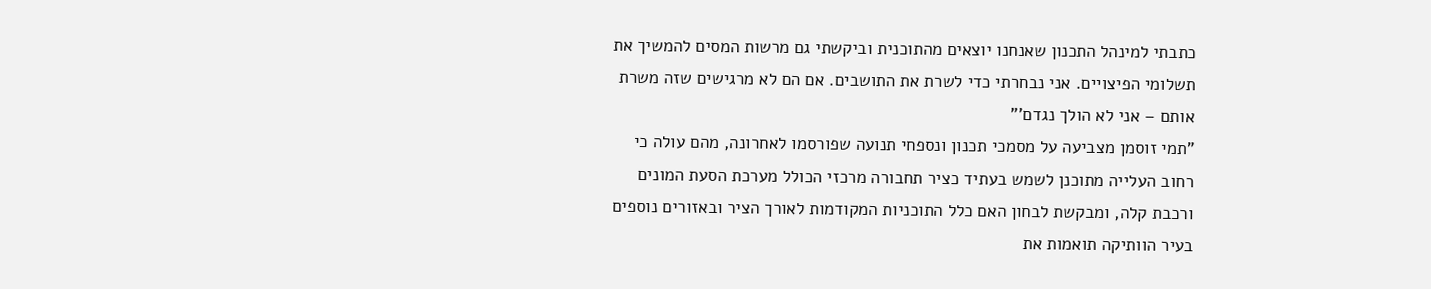כתבתי למינהל התכנון שאנחנו יוצאים מהתוכנית וביקשתי גם מרשות המסים להמשיך את תשלומי הפיצויים. אני נבחרתי כדי לשרת את התושבים. אם הם לא מרגישים שזה משרת אותם – אני לא הולך נגדם'"
"תמי זוסמן מצביעה על מסמכי תכנון ונספחי תנועה שפורסמו לאחרונה, מהם עולה כי רחוב העלייה מתוכנן לשמש בעתיד כציר תחבורה מרכזי הכולל מערכת הסעת המונים ורכבת קלה, ומבקשת לבחון האם כלל התוכניות המקודמות לאורך הציר ובאזורים נוספים בעיר הוותיקה תואמות את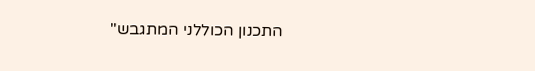התכנון הכוללני המתגבש"